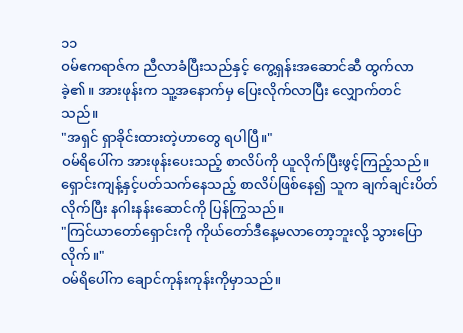၁၁
ဝမ်ဧကရာဇ်က ညီလာခံပြီးသည်နှင့် ကွေ့ရှန်းအဆောင်ဆီ ထွက်လာခဲ့၏။ အားဖုန်းက သူ့အနောက်မှ ပြေးလိုက်လာပြီး လျှောက်တင်သည်။
"အရှင် ရှာခိုင်းထားတဲ့ဟာတွေ ရပါပြီ။"
ဝမ်ရိပေါ်က အားဖုန်းပေးသည့် စာလိပ်ကို ယူလိုက်ပြီးဖွင့်ကြည့်သည်။ ရှောင်းကျန့်နှင့်ပတ်သက်နေသည့် စာလိပ်ဖြစ်နေ၍ သူက ချက်ချင်းပိတ်လိုက်ပြီး နဂါးနန်းဆောင်ကို ပြန်ကြွသည်။
"ကြင်ယာတော်ရှောင်းကို ကိုယ်တော်ဒီနေ့မလာတော့ဘူးလို့ သွားပြောလိုက်။"
ဝမ်ရိပေါ်က ချောင်ကုန်းကုန်းကိုမှာသည်။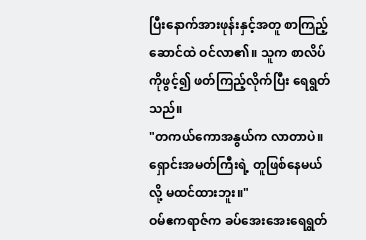ပြီးနောက်အားဖုန်းနှင့်အတူ စာကြည့်ဆောင်ထဲ ဝင်လာ၏။ သူက စာလိပ်ကိုဖွင့်၍ ဖတ်ကြည့်လိုက်ပြီး ရေရွတ်သည်။
"တကယ်ကောအနွယ်က လာတာပဲ။ ရှောင်းအမတ်ကြီးရဲ့ တူဖြစ်နေမယ်လို့ မထင်ထားဘူး။"
ဝမ်ဧကရာဇ်က ခပ်အေးအေးရေရွတ်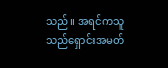သည်။ အရင်ကသူသည်ရှောင်းအမတ်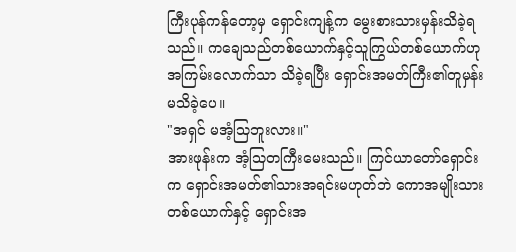ကြီးပုန်ကန်တော့မှ ရှောင်းကျန့်က မွေးစားသားမှန်းသိခဲ့ရသည်။ ကချေသည်တစ်ယောက်နှင့်သူကြွယ်တစ်ယောက်ဟု အကြမ်းလောက်သာ သိခဲ့ရပြီး ရှောင်းအမတ်ကြီး၏တူမှန်း မသိခဲ့ပေ။
"အရှင် မအံ့သြဘူးလား။"
အားဖုန်းက အံ့သြတကြီးမေးသည်။ ကြင်ယာတော်ရှောင်းက ရှောင်းအမတ်၏သားအရင်းမဟုတ်ဘဲ ကောအမျိုးသားတစ်ယောက်နှင့် ရှောင်းအ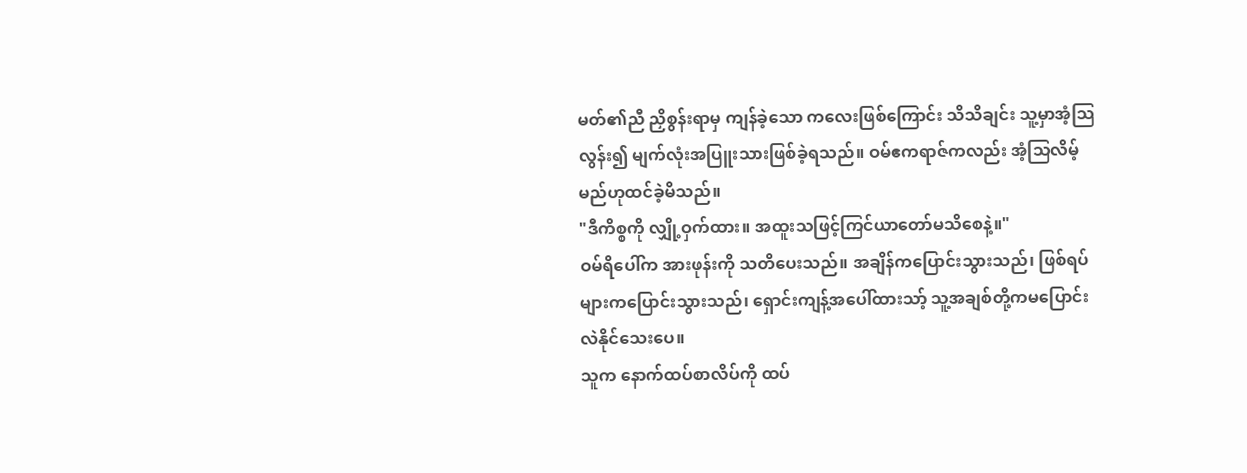မတ်၏ညီ ညှိစွန်းရာမှ ကျန်ခဲ့သော ကလေးဖြစ်ကြောင်း သိသိချင်း သူ့မှာအံ့သြလွန်း၍ မျက်လုံးအပြူးသားဖြစ်ခဲ့ရသည်။ ဝမ်ဧကရာဇ်ကလည်း အံ့သြလိမ့်မည်ဟုထင်ခဲ့မိသည်။
"ဒီကိစ္စကို လျှို့ဝှက်ထား။ အထူးသဖြင့်ကြင်ယာတော်မသိစေနဲ့။"
ဝမ်ရိပေါ်က အားဖုန်းကို သတိပေးသည်။ အချိန်ကပြောင်းသွားသည်၊ ဖြစ်ရပ်များကပြောင်းသွားသည်၊ ရှောင်းကျန့်အပေါ်ထားသာ့် သူ့အချစ်တို့ကမပြောင်းလဲနိုင်သေးပေ။
သူက နောက်ထပ်စာလိပ်ကို ထပ်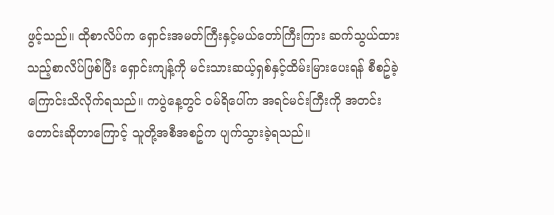ဖွင့်သည်။ ထိုစာလိပ်က ရှောင်းအမတ်ကြီးနှင့်မယ်တော်ကြီးကြား ဆက်သွယ်ထားသည့်စာလိပ်ဖြစ်ပြီး ရှောင်းကျန့်ကို မင်းသားဆယ့်ရှစ်နှင့်ထိမ်းမြားပေးရန် စီစဥ်ခဲ့ကြောင်းသိလိုက်ရသည်။ ကပွဲနေ့တွင် ဝမ်ရိပေါ်က အရင်မင်းကြီးကို အတင်းတောင်းဆိုတာကြောင့် သူတို့အစီအစဥ်က ပျက်သွားခဲ့ရသည်။